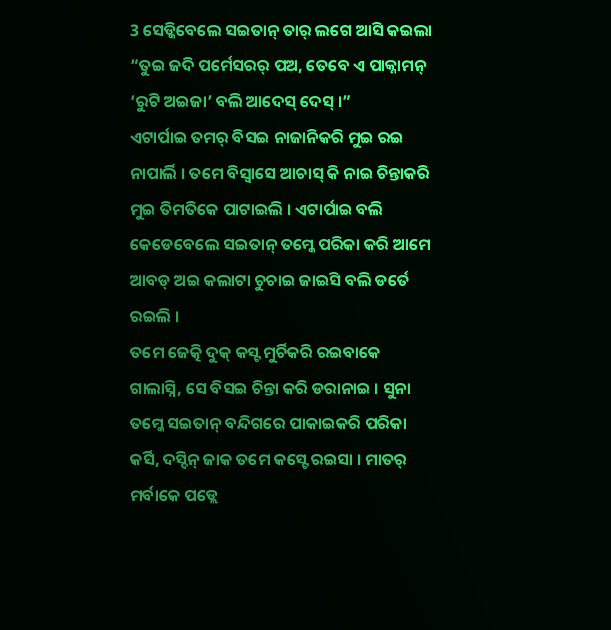3 ସେଡ୍କିବେଲେ ସଇତାନ୍ ତାର୍ ଲଗେ ଆସି କଇଲା “ତୁଇ ଜଦି ପର୍ମେସରର୍ ପଅ, ତେବେ ଏ ପାକ୍ନାମନ୍ ‘ରୁଟି ଅଇଜା’ ବଲି ଆଦେସ୍ ଦେସ୍ ।”
ଏଟାର୍ପାଇ ତମର୍ ବିସଇ ନାଜାନିକରି ମୁଇ ରଇ ନାପାର୍ଲି । ତମେ ବିସ୍ବାସେ ଆଚାସ୍ କି ନାଇ ଚିନ୍ତାକରି ମୁଇ ତିମତିକେ ପାଟାଇଲି । ଏଟାର୍ପାଇ ବଲି କେଡେବେଲେ ସଇତାନ୍ ତମ୍କେ ପରିକା କରି ଆମେ ଆବଡ୍ ଅଇ କଲାଟା ଚୁଚାଇ ଜାଇସି ବଲି ଡର୍ତେ ରଇଲି ।
ତମେ ଜେତ୍କି ଦୁକ୍ କସ୍ଟ ମୁର୍ଚିକରି ରଇବାକେ ଗାଲାସ୍ନି, ସେ ବିସଇ ଚିନ୍ତା କରି ଡରାନାଇ । ସୁନା ତମ୍କେ ସଇତାନ୍ ବନ୍ଦିଗରେ ପାକାଇକରି ପରିକା କର୍ସି, ଦସ୍ଦିନ୍ ଜାକ ତମେ କସ୍ଟେ ରଇସା । ମାତର୍ ମର୍ବାକେ ପଡ୍ଲେ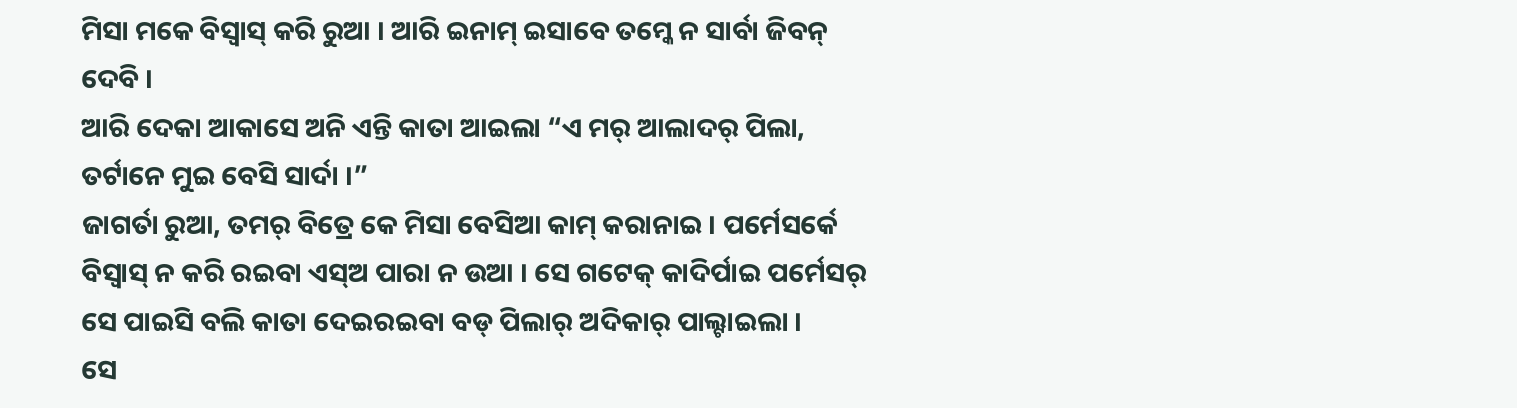ମିସା ମକେ ବିସ୍ବାସ୍ କରି ରୁଆ । ଆରି ଇନାମ୍ ଇସାବେ ତମ୍କେ ନ ସାର୍ବା ଜିବନ୍ ଦେବି ।
ଆରି ଦେକା ଆକାସେ ଅନି ଏନ୍ତି କାତା ଆଇଲା “ଏ ମର୍ ଆଲାଦର୍ ପିଲା, ତର୍ଟାନେ ମୁଇ ବେସି ସାର୍ଦା ।”
ଜାଗର୍ତା ରୁଆ, ତମର୍ ବିତ୍ରେ କେ ମିସା ବେସିଆ କାମ୍ କରାନାଇ । ପର୍ମେସର୍କେ ବିସ୍ବାସ୍ ନ କରି ରଇବା ଏସ୍ଅ ପାରା ନ ଉଆ । ସେ ଗଟେକ୍ କାଦିର୍ପାଇ ପର୍ମେସର୍ ସେ ପାଇସି ବଲି କାତା ଦେଇରଇବା ବଡ୍ ପିଲାର୍ ଅଦିକାର୍ ପାଲ୍ଟାଇଲା ।
ସେ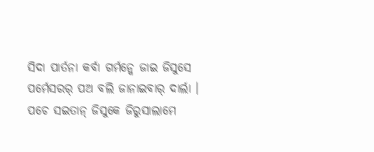ସିଦା ପାର୍ତନା କର୍ବା ଗର୍ମନ୍କେ ଜାଇ ଜିସୁସେ ପର୍ମେସରର୍ ପଅ ବଲି ଜାନାଇବାର୍ ଦାର୍ଲା ।
ପଚେ ସଇତାନ୍ ଜିସୁକେ ଜିରୁସାଲାମେ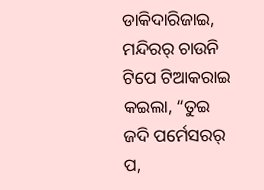ଡାକିଦାରିଜାଇ, ମନ୍ଦିରର୍ ଚାଉନି ଟିପେ ଟିଆକରାଇ କଇଲା, “ତୁଇ ଜଦି ପର୍ମେସରର୍ ପ,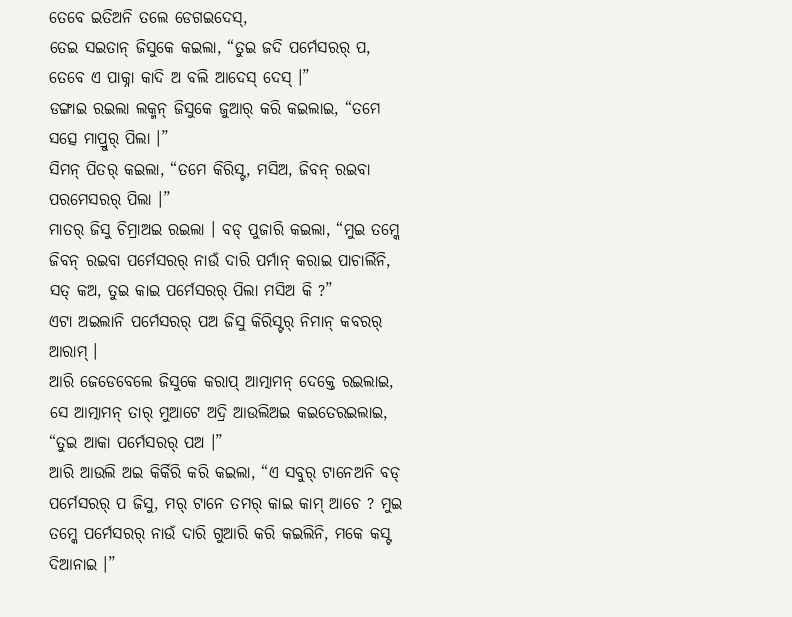ତେବେ ଇତିଅନି ତଲେ ଡେଗଇଦେସ୍,
ତେଇ ସଇତାନ୍ ଜିସୁକେ କଇଲା, “ତୁଇ ଜଦି ପର୍ମେସରର୍ ପ, ତେବେ ଏ ପାକ୍ନା କାଦି ଅ ବଲି ଆଦେସ୍ ଦେସ୍ ।”
ଡଙ୍ଗାଇ ରଇଲା ଲକ୍ମନ୍ ଜିସୁକେ ଜୁଆର୍ କରି କଇଲାଇ, “ତମେ ସତ୍ସେ ମାପ୍ରୁର୍ ପିଲା ।”
ସିମନ୍ ପିତର୍ କଇଲା, “ତମେ କିରିସ୍ଟ, ମସିଅ, ଜିବନ୍ ରଇବା ପରମେସରର୍ ପିଲା ।”
ମାତର୍ ଜିସୁ ଚିମ୍ରାଅଇ ରଇଲା । ବଡ୍ ପୁଜାରି କଇଲା, “ମୁଇ ତମ୍କେ ଜିବନ୍ ରଇବା ପର୍ମେସରର୍ ନାଉଁ ଦାରି ପର୍ମାନ୍ କରାଇ ପାଚାର୍ଲିନି, ସତ୍ କଅ, ତୁଇ କାଇ ପର୍ମେସରର୍ ପିଲା ମସିଅ କି ?”
ଏଟା ଅଇଲାନି ପର୍ମେସରର୍ ପଅ ଜିସୁ କିରିସ୍ଟର୍ ନିମାନ୍ କବରର୍ ଆରାମ୍ ।
ଆରି ଜେଡେବେଲେ ଜିସୁକେ କରାପ୍ ଆତ୍ମାମନ୍ ଦେକ୍ତେ ରଇଲାଇ, ସେ ଆତ୍ମାମନ୍ ତାର୍ ମୁଆଟେ ଅଦ୍ରି ଆଉଲିଅଇ କଇତେରଇଲାଇ, “ତୁଇ ଆକା ପର୍ମେସରର୍ ପଅ ।”
ଆରି ଆଉଲି ଅଇ କିର୍କିରି କରି କଇଲା, “ଏ ସବୁର୍ ଟାନେଅନି ବଡ୍ ପର୍ମେସରର୍ ପ ଜିସୁ, ମର୍ ଟାନେ ତମର୍ କାଇ କାମ୍ ଆଚେ ? ମୁଇ ତମ୍କେ ପର୍ମେସରର୍ ନାଉଁ ଦାରି ଗୁଆରି କରି କଇଲିନି, ମକେ କସ୍ଟ ଦିଆନାଇ ।”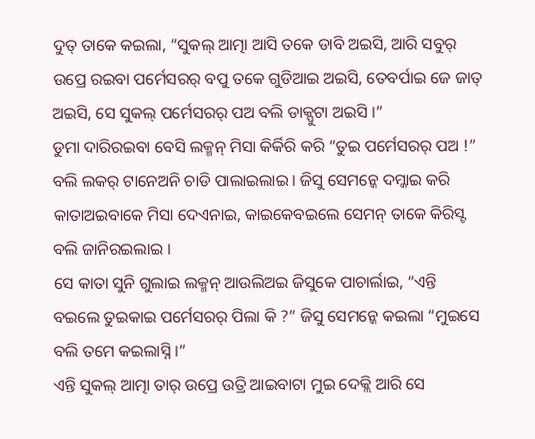ଦୁତ୍ ତାକେ କଇଲା, “ସୁକଲ୍ ଆତ୍ମା ଆସି ତକେ ଡାବି ଅଇସି, ଆରି ସବୁର୍ ଉପ୍ରେ ରଇବା ପର୍ମେସରର୍ ବପୁ ତକେ ଗୁଡିଆଇ ଅଇସି, ତେବର୍ପାଇ ଜେ ଜାତ୍ ଅଇସି, ସେ ସୁକଲ୍ ପର୍ମେସରର୍ ପଅ ବଲି ଡାକ୍ପୁଟା ଅଇସି ।”
ଡୁମା ଦାରିରଇବା ବେସି ଲକ୍ମନ୍ ମିସା କିର୍କିରି କରି “ତୁଇ ପର୍ମେସରର୍ ପଅ !” ବଲି ଲକର୍ ଟାନେଅନି ଚାଡି ପାଲାଇଲାଇ । ଜିସୁ ସେମନ୍କେ ଦମ୍କାଇ କରି କାତାଅଇବାକେ ମିସା ଦେଏନାଇ, କାଇକେବଇଲେ ସେମନ୍ ତାକେ କିରିସ୍ଟ ବଲି ଜାନିରଇଲାଇ ।
ସେ କାତା ସୁନି ଗୁଲାଇ ଲକ୍ମନ୍ ଆଉଲିଅଇ ଜିସୁକେ ପାଚାର୍ଲାଇ, “ଏନ୍ତି ବଇଲେ ତୁଇକାଇ ପର୍ମେସରର୍ ପିଲା କି ?” ଜିସୁ ସେମନ୍କେ କଇଲା “ମୁଇସେ ବଲି ତମେ କଇଲାସ୍ନି ।”
ଏନ୍ତି ସୁକଲ୍ ଆତ୍ମା ତାର୍ ଉପ୍ରେ ଉତ୍ରି ଆଇବାଟା ମୁଇ ଦେକ୍ଲି ଆରି ସେ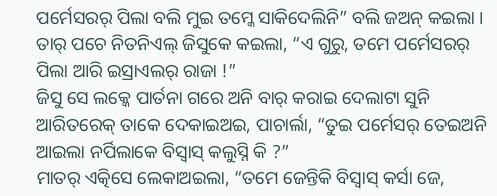ପର୍ମେସରର୍ ପିଲା ବଲି ମୁଇ ତମ୍କେ ସାକିଦେଲିନି” ବଲି ଜଅନ୍ କଇଲା ।
ତାର୍ ପଚେ ନିତନିଏଲ୍ ଜିସୁକେ କଇଲା, “ଏ ଗୁରୁ, ତମେ ପର୍ମେସରର୍ ପିଲା ଆରି ଇସ୍ରାଏଲର୍ ରାଜା !”
ଜିସୁ ସେ ଲକ୍କେ ପାର୍ତନା ଗରେ ଅନି ବାର୍ କରାଇ ଦେଲାଟା ସୁନି ଆରିତରେକ୍ ତାକେ ଦେକାଇଅଇ, ପାଚାର୍ଲା, “ତୁଇ ପର୍ମେସର୍ ତେଇଅନି ଆଇଲା ନର୍ପିଲାକେ ବିସ୍ବାସ୍ କଲୁସ୍ନି କି ?”
ମାତର୍ ଏତ୍କିସେ ଲେକାଅଇଲା, “ତମେ ଜେନ୍ତିକି ବିସ୍ବାସ୍ କର୍ସା ଜେ,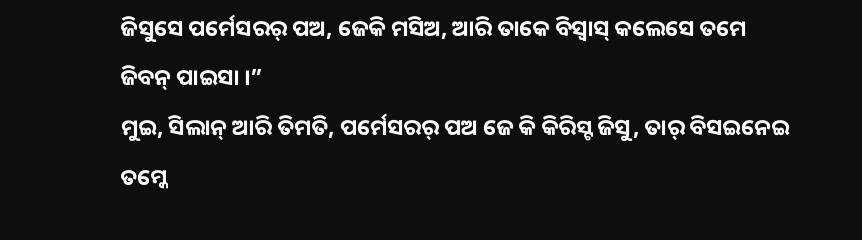ଜିସୁସେ ପର୍ମେସରର୍ ପଅ, ଜେକି ମସିଅ, ଆରି ତାକେ ବିସ୍ବାସ୍ କଲେସେ ତମେ ଜିବନ୍ ପାଇସା ।”
ମୁଇ, ସିଲାନ୍ ଆରି ତିମତି, ପର୍ମେସରର୍ ପଅ ଜେ କି କିରିସ୍ଟ ଜିସୁ, ତାର୍ ବିସଇନେଇ ତମ୍କେ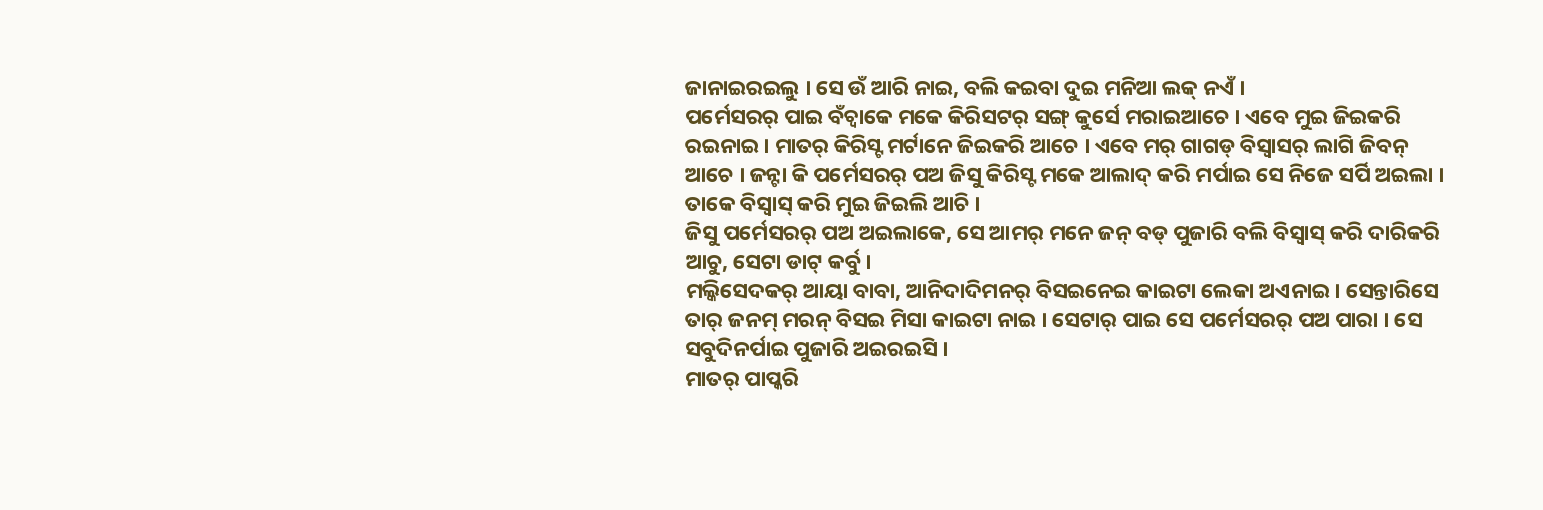ଜାନାଇରଇଲୁ । ସେ ଉଁ ଆରି ନାଇ, ବଲି କଇବା ଦୁଇ ମନିଆ ଲକ୍ ନଏଁ ।
ପର୍ମେସରର୍ ପାଇ ବଁଚ୍ବାକେ ମକେ କିରିସଟର୍ ସଙ୍ଗ୍ କୁର୍ସେ ମରାଇଆଚେ । ଏବେ ମୁଇ ଜିଇକରି ରଇନାଇ । ମାତର୍ କିରିସ୍ଟ ମର୍ଟାନେ ଜିଇକରି ଆଚେ । ଏବେ ମର୍ ଗାଗଡ୍ ବିସ୍ବାସର୍ ଲାଗି ଜିବନ୍ ଆଚେ । ଜନ୍ଟା କି ପର୍ମେସରର୍ ପଅ ଜିସୁ କିରିସ୍ଟ ମକେ ଆଲାଦ୍ କରି ମର୍ପାଇ ସେ ନିଜେ ସର୍ପି ଅଇଲା । ତାକେ ବିସ୍ବାସ୍ କରି ମୁଇ ଜିଇଲି ଆଚି ।
ଜିସୁ ପର୍ମେସରର୍ ପଅ ଅଇଲାକେ, ସେ ଆମର୍ ମନେ ଜନ୍ ବଡ୍ ପୁଜାରି ବଲି ବିସ୍ବାସ୍ କରି ଦାରିକରି ଆଚୁ, ସେଟା ଡାଟ୍ କର୍ବୁ ।
ମଲ୍କିସେଦକର୍ ଆୟା ବାବା, ଆନିଦାଦିମନର୍ ବିସଇନେଇ କାଇଟା ଲେକା ଅଏନାଇ । ସେନ୍ତାରିସେ ତାର୍ ଜନମ୍ ମରନ୍ ବିସଇ ମିସା କାଇଟା ନାଇ । ସେଟାର୍ ପାଇ ସେ ପର୍ମେସରର୍ ପଅ ପାରା । ସେ ସବୁଦିନର୍ପାଇ ପୁଜାରି ଅଇରଇସି ।
ମାତର୍ ପାପ୍କରି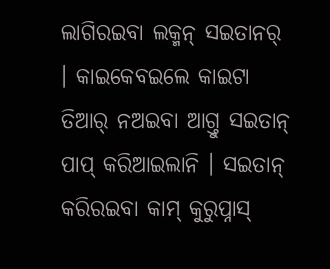ଲାଗିରଇବା ଲକ୍ମନ୍ ସଇତାନର୍ । କାଇକେବଇଲେ କାଇଟା ତିଆର୍ ନଅଇବା ଆଗ୍ତୁ ସଇତାନ୍ ପାପ୍ କରିଆଇଲାନି । ସଇତାନ୍ କରିରଇବା କାମ୍ କୁରୁପ୍ନାସ୍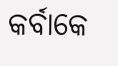କର୍ବାକେ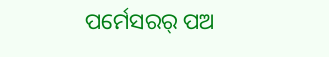ପର୍ମେସରର୍ ପଅ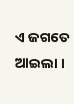ଏ ଜଗତେ ଆଇଲା ।